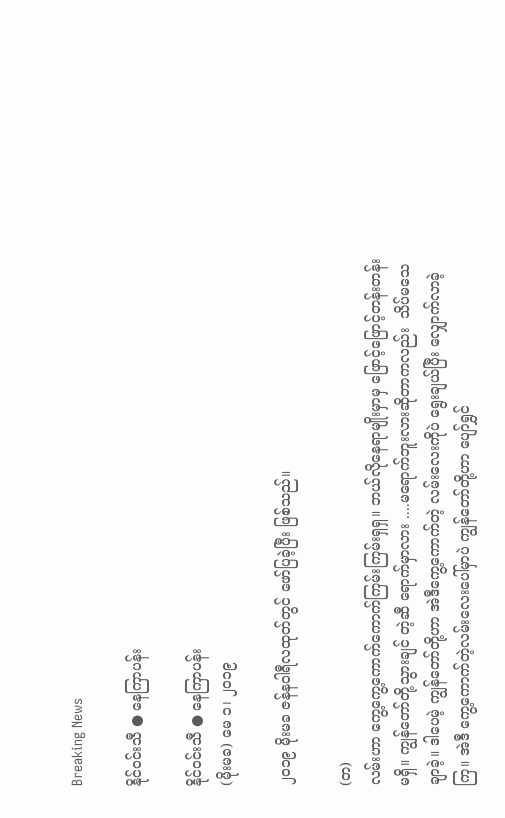Breaking News

နိုင်ဝင်းသီ ● နေကြာပန်း

နိုင်ဝင်းသီ ● နေကြာပန်း
(မိုးမခ) မေ ၁၊ ၂၀၁၉

၂၀၁၉ မိုးမခ ဇန်နဝါရီလထုတ်တွင် ဖော်ပြခဲ့ပြီး ဖြစ်သည်။

(တ)
လမ်းဟာ ကွေ့ကွေ့ကောက်ကောက်ကြမ်းကြမ်းရှရှ။ ဘယ်လိုနေရာမျိုးမှာမှ ဖြောင့်ဖြောင့်တန်းတန်းမရှိ။ ကျွန်တော်တို့သွားချင် တဲ့ဆီ ရောက်မှာလား ....မရောက်ဘူးလားဆိုတာကလည်း  သိပ်မသေချာခဲ့။ ဒါပေမဲ့ ကျွန်တော်တို့ဟာ အဲဒီကွေ့ကောက်တဲ့ လမ်းလေးကိုပဲ ရွေးချယ်ပြီး လျှောက်လာခဲ့ကြ။ အဲဒီ ကွေ့ကောက်တဲ့လမ်းလေးပေါ်မှာပဲ ကျွန်တော်တို့ဟာ ပျော်ရွှင်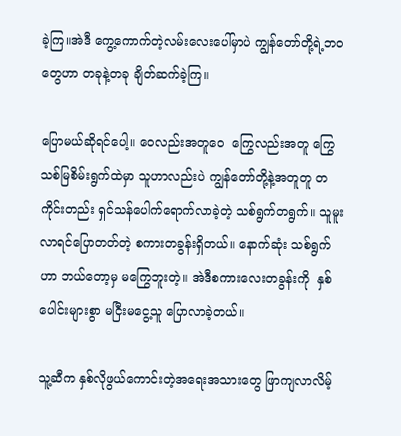ခဲ့ကြ။အဲဒီ ကွေ့ကောက်တဲ့လမ်းလေးပေါ်မှာပဲ ကျွန်တော်တို့ရဲ့ဘဝတွေဟာ တခုနဲ့တခု ချိတ်ဆက်ခဲ့ကြ။

ပြောမယ်ဆိုရင်ပေါ့။ ဝေလည်းအတူဝေ  ကြွေလည်းအတူ ကြွေ သစ်မြစိမ်းရွက်ထဲမှာ သူဟာလည်းပဲ ကျွန်တော်တို့နဲ့အတူတူ တကိုင်းတည်း ရှင်သန်ပေါက်ရောက်လာခဲ့တဲ့ သစ်ရွက်တရွက်။ သူမူးလာရင်ပြောတတ်တဲ့ စကားတခွန်းရှိတယ်။ နောက်ဆုံး သစ်ရွက်ဟာ ဘယ်တော့မှ မကြွေဘူးတဲ့။ အဲဒီစကားလေးတခွန်းကို  နှစ်ပေါင်းများစွာ မငြီးမငွေ့သူ ပြောလာခဲ့တယ်။

သူ့ဆီက နှစ်လိုဖွယ်ကောင်းတဲ့အရေးအသားတွေ ဖြာကျလာလိမ့်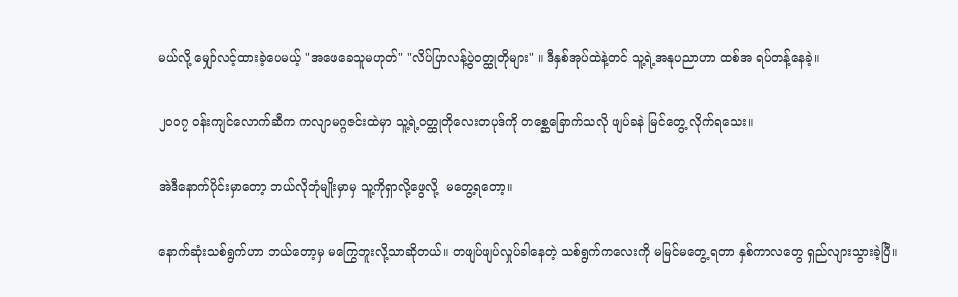မယ်လို့ မျှော်လင့်ထားခဲ့ပေမယ့် "အဖေခေသူမဟုတ်" "လိပ်ပြာလန့်ပွဲဝတ္ထုတိုများ" ။ ဒီနှစ်အုပ်ထဲနဲ့တင် သူ့ရဲ့အနုပညာဟာ ထစ်အ ရပ်တန့်နေခဲ့။

၂၀၀၇ ဝန်းကျင်လောက်ဆီက ကလျာမဂ္ဂဇင်းထဲမှာ သူ့ရဲ့ဝတ္ထုတိုလေးတပုဒ်ကို တစ္ဆေခြောက်သလို ဖျပ်ခနဲ မြင်တွေ့ လိုက်ရသေး။

အဲဒီနောက်ပိုင်းမှာတော့ ဘယ်လိုဘုံမျိုးမှာမှ သူ့ကိုရှာလို့ဖွေလို့  မတွေ့ရတော့။

နောက်ဆုံးသစ်ရွက်ဟာ ဘယ်တော့မှ မကြွေဘူးလို့သာဆိုတယ်။ တဖျပ်ဖျပ်လှုပ်ခါနေတဲ့ သစ်ရွက်ကလေးကို မမြင်မတွေ့ ရတာ နှစ်ကာလတွေ ရှည်လျားသွားခဲ့ပြီ။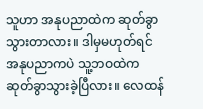သူဟာ အနုပညာထဲက ဆုတ်ခွာသွားတာလား။ ဒါမှမဟုတ်ရင် အနုပညာကပဲ သူ့ဘဝထဲက ဆုတ်ခွာသွားခဲ့ပြီလား။ လေထန်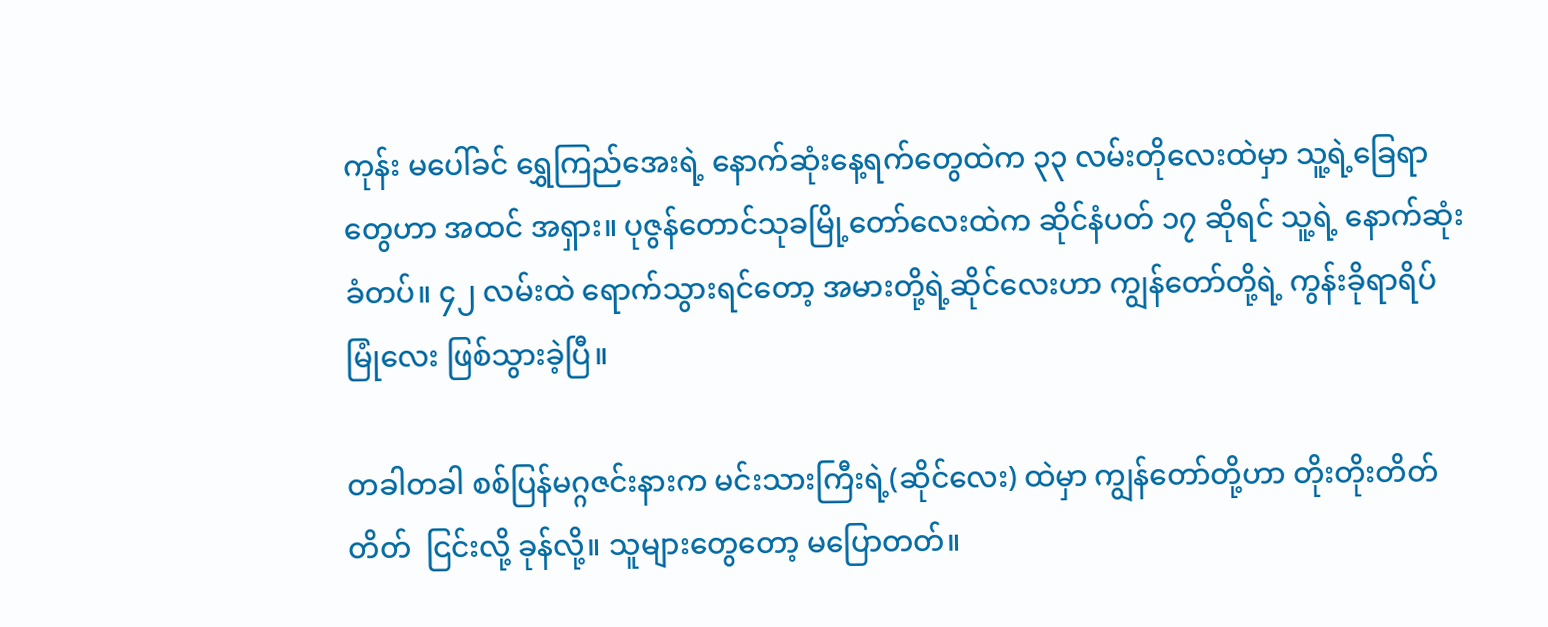ကုန်း မပေါ်ခင် ရွှေကြည်အေးရဲ့ နောက်ဆုံးနေ့ရက်တွေထဲက ၃၃ လမ်းတိုလေးထဲမှာ သူ့ရဲ့ခြေရာတွေဟာ အထင် အရှား။ ပုဇွန်တောင်သုခမြို့တော်လေးထဲက ဆိုင်နံပတ် ၁၇ ဆိုရင် သူ့ရဲ့ နောက်ဆုံးခံတပ်။ ၄၂ လမ်းထဲ ရောက်သွားရင်တော့ အမားတို့ရဲ့ဆိုင်လေးဟာ ကျွန်တော်တို့ရဲ့ ကွန်းခိုရာရိပ်မြုံလေး ဖြစ်သွားခဲ့ပြီ။

တခါတခါ စစ်ပြန်မဂ္ဂဇင်းနားက မင်းသားကြီးရဲ့(ဆိုင်လေး) ထဲမှာ ကျွန်တော်တို့ဟာ တိုးတိုးတိတ်တိတ်  ငြင်းလို့ ခုန်လို့။ သူများတွေတော့ မပြောတတ်။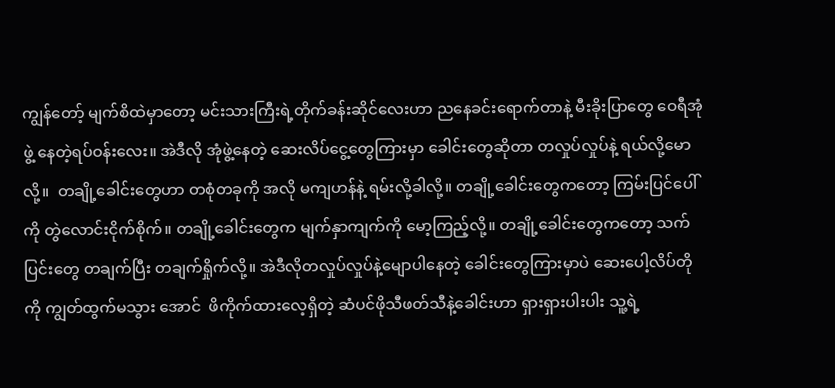ကျွန်တော့် မျက်စိထဲမှာတော့ မင်းသားကြီးရဲ့တိုက်ခန်းဆိုင်လေးဟာ ညနေခင်းရောက်တာနဲ့ မီးခိုးပြာတွေ ဝေရီအုံဖွဲ့ နေတဲ့ရပ်ဝန်းလေး။ အဲဒီလို အုံဖွဲ့နေတဲ့ ဆေးလိပ်ငွေ့တွေကြားမှာ ခေါင်းတွေဆိုတာ တလှုပ်လှုပ်နဲ့ ရယ်လို့မောလို့။  တချို့ခေါင်းတွေဟာ တစုံတခုကို အလို မကျဟန်နဲ့ ရမ်းလို့ခါလို့။ တချို့ခေါင်းတွေကတော့ ကြမ်းပြင်ပေါ်ကို တွဲလောင်းငိုက်စိုက်။ တချို့ခေါင်းတွေက မျက်နှာကျက်ကို မော့ကြည့်လို့။ တချို့ခေါင်းတွေကတော့ သက်ပြင်းတွေ တချက်ပြီး တချက်ရှိုက်လို့။ အဲဒီလိုတလှုပ်လှုပ်နဲ့မျောပါနေတဲ့ ခေါင်းတွေကြားမှာပဲ ဆေးပေါ့လိပ်တိုကို ကျွတ်ထွက်မသွား အောင်  ဖိကိုက်ထားလေ့ရှိတဲ့ ဆံပင်ဖိုသီဖတ်သီနဲ့ခေါင်းဟာ ရှားရှားပါးပါး သူ့ရဲ့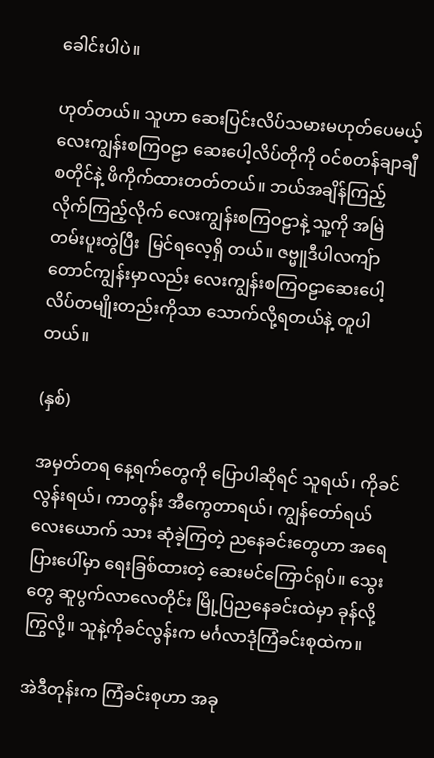ခေါင်းပါပဲ။

ဟုတ်တယ်။ သူဟာ ဆေးပြင်းလိပ်သမားမဟုတ်ပေမယ့်  လေးကျွန်းစကြဝဠာ ဆေးပေါ့လိပ်တိုကို ဝင်စတန်ချာချီစတိုင်နဲ့ ဖိကိုက်ထားတတ်တယ်။ ဘယ်အချိန်ကြည့် လိုက်ကြည့်လိုက် လေးကျွန်းစကြဝဠာနဲ့ သူ့ကို အမြဲတမ်းပူးတွဲပြီး  မြင်ရလေ့ရှိ တယ်။ ဇဗ္မူဒီပါလကျ်ာတောင်ကျွန်းမှာလည်း လေးကျွန်းစကြဝဠာဆေးပေါ့လိပ်တမျိုးတည်းကိုသာ သောက်လို့ရတယ်နဲ့ တူပါတယ်။

(နှစ်)

အမှတ်တရ နေ့ရက်တွေကို ပြောပါဆိုရင် သူရယ်၊ ကိုခင်လွန်းရယ်၊ ကာတွန်း အီကွေတာရယ်၊ ကျွန်တော်ရယ်  လေးယောက် သား ဆုံခဲ့ကြတဲ့ ညနေခင်းတွေဟာ အရေပြားပေါ်မှာ ရေးခြစ်ထားတဲ့ ဆေးမင်ကြောင်ရုပ်။ သွေးတွေ ဆူပွက်လာလေတိုင်း မြို့ပြညနေခင်းထဲမှာ ခုန်လို့ ကြွလို့။ သူနဲ့ကိုခင်လွန်းက မင်္ဂလာဒုံကြံခင်းစုထဲက။

အဲဒီတုန်းက ကြံခင်းစုဟာ အခု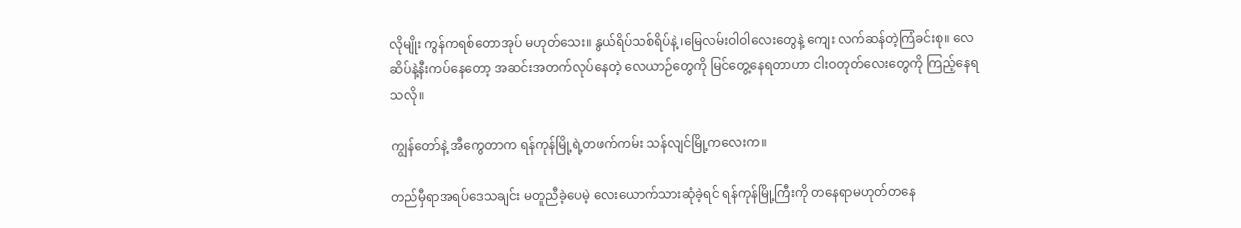လိုမျိုး ကွန်ကရစ်တောအုပ် မဟုတ်သေး။ နွယ်ရိပ်သစ်ရိပ်နဲ့ ၊မြေလမ်းဝါဝါလေးတွေနဲ့ ကျေး လက်ဆန်တဲ့ကြံခင်းစု။ လေဆိပ်နဲ့နီးကပ်နေတော့ အဆင်းအတက်လုပ်နေတဲ့ လေယာဉ်တွေကို မြင်တွေ့နေရတာဟာ ငါးဝတုတ်လေးတွေကို ကြည့်နေရသလို။

ကျွန်တော်နဲ့ အီကွေတာက ရန်ကုန်မြို့ရဲ့တဖက်ကမ်း သန်လျင်မြို့ကလေးက။

တည်မှီရာအရပ်ဒေသချင်း မတူညီခဲ့ပေမဲ့ လေးယောက်သားဆုံခဲ့ရင် ရန်ကုန်မြို့ကြီးကို တနေရာမဟုတ်တနေ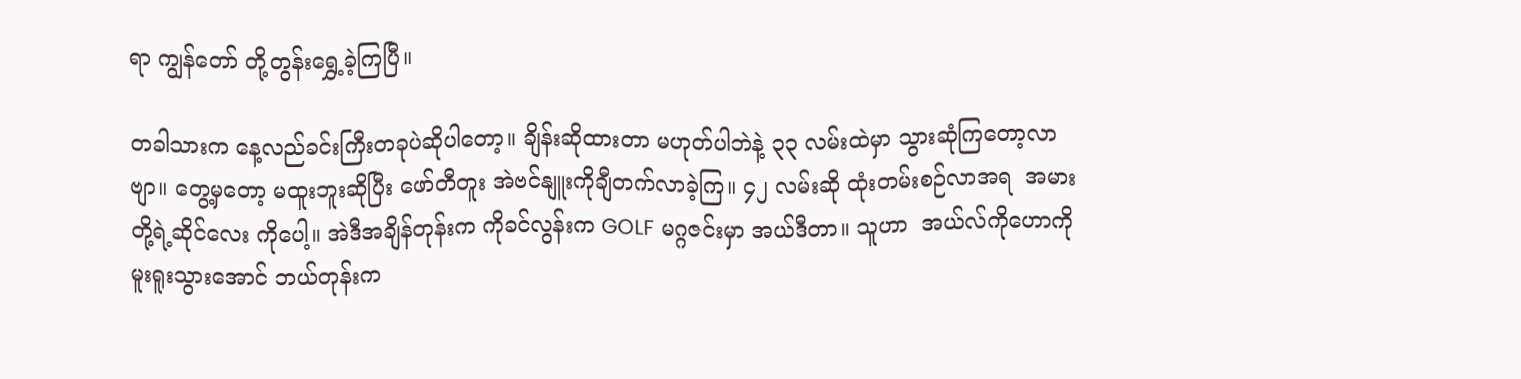ရာ ကျွန်တော် တို့တွန်းရွှေ့ခဲ့ကြပြီ။

တခါသားက နေ့လည်ခင်းကြီးတခုပဲဆိုပါတော့။ ချိန်းဆိုထားတာ မဟုတ်ပါဘဲနဲ့ ၃၃ လမ်းထဲမှာ သွားဆုံကြတော့လာဗျာ။ တွေ့မှတော့ မထူးဘူးဆိုပြီး ဖော်တီတူး အဲဗင်နျူးကိုချီတက်လာခဲ့ကြ။ ၄၂ လမ်းဆို ထုံးတမ်းစဉ်လာအရ  အမားတို့ရဲ့ဆိုင်လေး ကိုပေါ့။ အဲဒီအချိန်တုန်းက ကိုခင်လွန်းက GOLF မဂ္ဂဇင်းမှာ အယ်ဒီတာ။ သူဟာ  အယ်လ်ကိုဟောကို  မူးရူးသွားအောင် ဘယ်တုန်းက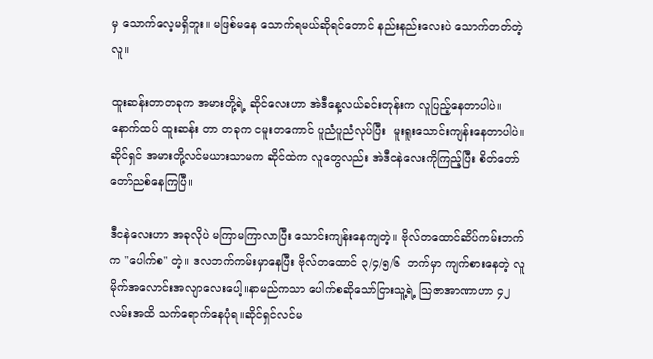မှ သောက်လေ့မရှိဘူး။ မဖြစ်မနေ သောက်ရမယ်ဆိုရင်တောင် နည်းနည်းလေးပဲ သောက်တတ်တဲ့လူ။

ထူးဆန်းတာတခုက အမားတို့ရဲ့ ဆိုင်လေးဟာ အဲဒီနေ့လယ်ခင်းတုန်းက လူပြည့်နေတာပါပဲ။ နောက်ထပ် ထူးဆန်း တာ တခုက ငမူးတကောင် ပူညံပူညံလုပ်ပြီး  မူးရူးသောင်းကျန်းနေတာပါပဲ။ ဆိုင်ရှင် အမားတို့လင်မယားသာမက ဆိုင်ထဲက လူတွေလည်း အဲဒီငနဲလေးကိုကြည့်ပြီး စိတ်တော်တော်ညစ်နေကြပြီ။

ဒီငနဲလေးဟာ အခုလိုပဲ မကြာမကြာလာပြီး သောင်းကျန်းနေကျတဲ့။ ဗိုလ်တထောင်ဆိပ်ကမ်းဘက်က "ပေါက်စ" တဲ့။ ဒလဘက်ကမ်းမှာနေပြီး ဗိုလ်တထောင် ၃/၄/၅/၆  ဘက်မှာ ကျက်စားနေတဲ့ လူမိုက်အလောင်းအလျာလေးပေါ့။နာမည်ကသာ ပေါက်စဆိုသော်ငြားသူ့ရဲ့ သြဇာအာဏာဟာ ၄၂ လမ်းအထိ သက်ရောက်နေပုံရ။ဆိုင်ရှင်လင်မ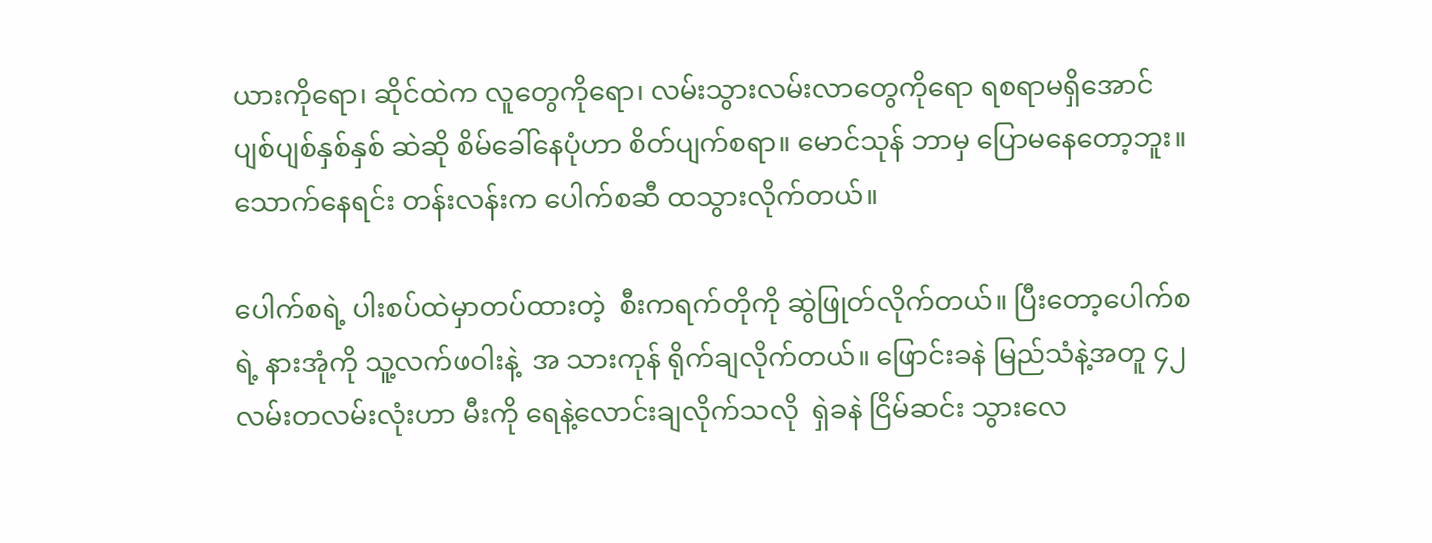ယားကိုရော၊ ဆိုင်ထဲက လူတွေကိုရော၊ လမ်းသွားလမ်းလာတွေကိုရော ရစရာမရှိအောင် ပျစ်ပျစ်နှစ်နှစ် ဆဲဆို စိမ်ခေါ်နေပုံဟာ စိတ်ပျက်စရာ။ မောင်သုန် ဘာမှ ပြောမနေတော့ဘူး။ သောက်နေရင်း တန်းလန်းက ပေါက်စဆီ ထသွားလိုက်တယ်။

ပေါက်စရဲ့ ပါးစပ်ထဲမှာတပ်ထားတဲ့  စီးကရက်တိုကို ဆွဲဖြုတ်လိုက်တယ်။ ပြီးတော့ပေါက်စရဲ့ နားအုံကို သူ့လက်ဖဝါးနဲ့  အ သားကုန် ရိုက်ချလိုက်တယ်။ ဖြောင်းခနဲ မြည်သံနဲ့အတူ ၄၂ လမ်းတလမ်းလုံးဟာ မီးကို ရေနဲ့လောင်းချလိုက်သလို  ရှဲခနဲ ငြိမ်ဆင်း သွားလေ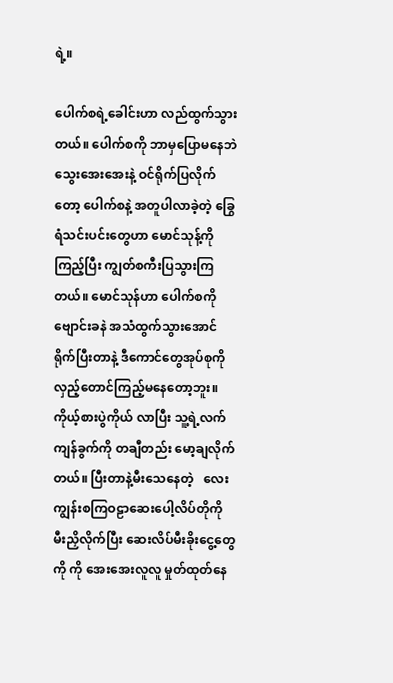ရဲ့။

ပေါက်စရဲ့ခေါင်းဟာ လည်ထွက်သွားတယ်။ ပေါက်စကို ဘာမှပြောမနေဘဲ သွေးအေးအေးနဲ့ ဝင်ရိုက်ပြလိုက်တော့ ပေါက်စနဲ့ အတူပါလာခဲ့တဲ့ ခြွေရံသင်းပင်းတွေဟာ မောင်သုန့်ကိုကြည့်ပြီး ကျွတ်စကီးပြသွားကြတယ်။ မောင်သုန်ဟာ ပေါက်စကို ဗျောင်းခနဲ အသံထွက်သွားအောင် ရိုက်ပြီးတာနဲ့ ဒီကောင်တွေအုပ်စုကို လှည့်တောင်ကြည့်မနေတော့ဘူး။ ကိုယ့်စားပွဲကိုယ် လာပြီး သူ့ရဲ့လက်ကျန်ခွက်ကို တချီတည်း မော့ချလိုက်တယ်။ ပြီးတာနဲ့မီးသေနေတဲ့   လေးကျွန်းစကြဝဠာဆေးပေါ့လိပ်တိုကို မီးညှိလိုက်ပြီး ဆေးလိပ်မီးခိုးငွေ့တွေကို ကို အေးအေးလူလူ မှုတ်ထုတ်နေ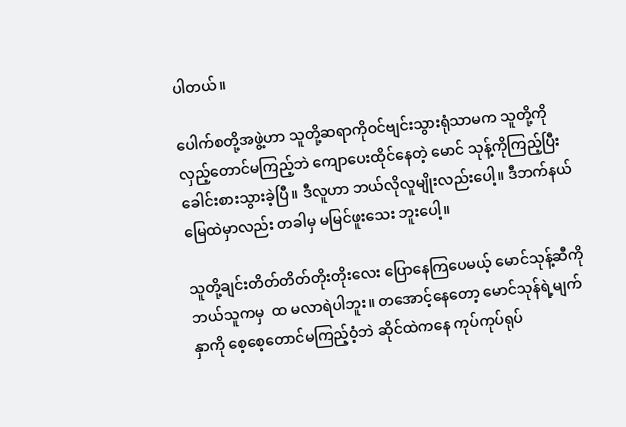ပါတယ်။

ပေါက်စတို့အဖွဲ့ဟာ သူတို့ဆရာကိုဝင်ဗျင်းသွားရုံသာမက သူတို့ကို လှည့်တောင်မကြည့်ဘဲ ကျောပေးထိုင်နေတဲ့ မောင် သုန့်ကိုကြည့်ပြီး ခေါင်းစားသွားခဲ့ပြီ။ ဒီလူဟာ ဘယ်လိုလူမျိုးလည်းပေါ့။ ဒီဘက်နယ်မြေထဲမှာလည်း တခါမှ မမြင်ဖူးသေး ဘူးပေါ့။

သူတို့ချင်းတိတ်တိတ်တိုးတိုးလေး ပြောနေကြပေမယ့် မောင်သုန့်ဆီကို ဘယ်သူကမှ  ထ မလာရဲပါဘူး။ တအောင့်နေတော့ မောင်သုန်ရဲ့မျက်နှာကို စေ့စေ့တောင်မကြည့်ဝံ့ဘဲ ဆိုင်ထဲကနေ ကုပ်ကုပ်ရုပ်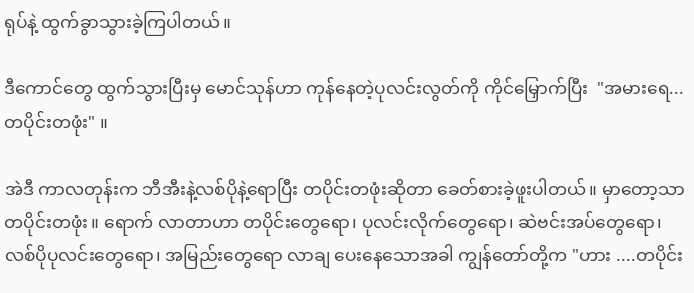ရုပ်နဲ့ ထွက်ခွာသွားခဲ့ကြပါတယ်။

ဒီကောင်တွေ ထွက်သွားပြီးမှ မောင်သုန်ဟာ ကုန်နေတဲ့ပုလင်းလွတ်ကို ကိုင်မြှောက်ပြီး  "အမားရေ... တပိုင်းတဖုံး" ။

အဲဒီ ကာလတုန်းက ဘီအီးနဲ့လစ်ပိုနဲ့ရောပြီး တပိုင်းတဖုံးဆိုတာ ခေတ်စားခဲ့ဖူးပါတယ်။ မှာတော့သာ တပိုင်းတဖုံး။ ရောက် လာတာဟာ တပိုင်းတွေရော၊ ပုလင်းလိုက်တွေရော၊ ဆဲဗင်းအပ်တွေရော၊ လစ်ပိုပုလင်းတွေရော၊ အမြည်းတွေရော လာချ ပေးနေသောအခါ ကျွန်တော်တို့က "ဟား ....တပိုင်း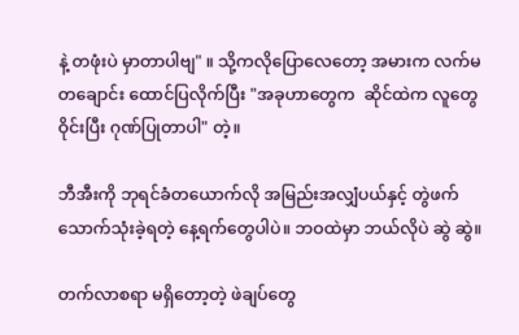နဲ့ တဖုံးပဲ မှာတာပါဗျ" ။ သို့ကလိုပြောလေတော့ အမားက လက်မ တချောင်း ထောင်ပြလိုက်ပြီး "အခုဟာတွေက  ဆိုင်ထဲက လူတွေ ဝိုင်းပြီး ဂုဏ်ပြုတာပါ" တဲ့။

ဘီအီးကို ဘုရင်ခံတယောက်လို အမြည်းအလျှံပယ်နှင့် တွဲဖက်သောက်သုံးခဲ့ရတဲ့ နေ့ရက်တွေပါပဲ။ ဘဝထဲမှာ ဘယ်လိုပဲ ဆွဲ ဆွဲ။

တက်လာစရာ မရှိတော့တဲ့ ဖဲချပ်တွေ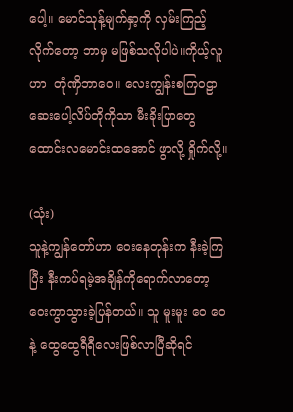ပေါ့။ မောင်သုန့်မျက်နှာ့ကို လှမ်းကြည့်လိုက်တော့ ဘာမှ မဖြစ်သလိုပါပဲ။ကိုယ့်လူဟာ  တုံဏှိဘာဝေ။ လေးကျွန်းစကြဝဠာ ဆေးပေါ့လိပ်တိုကိုသာ မီးခိုးပြာတွေ ထောင်းလမောင်းထအောင် ဖွာလို့ ရှိုက်လို့။

(သုံး)
သူနဲ့ကျွန်တော်ဟာ ဝေးနေတုန်းက နီးခဲ့ကြပြီး နီးကပ်ရမဲ့အချိန်ကိုရောက်လာတော့ ဝေးကွာသွားခဲ့ပြန်တယ်။ သူ မူးမူး ဝေ ဝေနဲ့ ထွေထွေရီရီလေးဖြစ်လာပြီဆိုရင်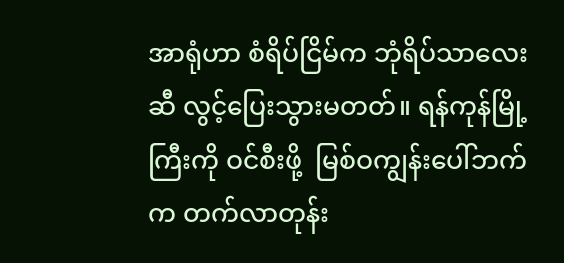အာရုံဟာ စံရိပ်ငြိမ်က ဘုံရိပ်သာလေးဆီ လွင့်ပြေးသွားမတတ်။ ရန်ကုန်မြို့ကြီးကို ဝင်စီးဖို့  မြစ်ဝကျွန်းပေါ်ဘက်က တက်လာတုန်း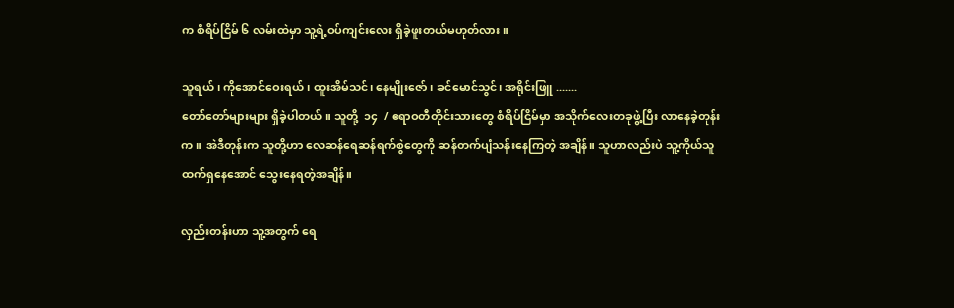က စံရိပ်ငြိမ် ၆ လမ်းထဲမှာ သူ့ရဲ့ဝပ်ကျင်းလေး ရှိခဲ့ဖူးတယ်မဟုတ်လား။

သူရယ်၊ ကိုအောင်ဝေးရယ်၊ ထူးအိမ်သင်၊ နေမျိုးဇော်၊ ခင်မောင်သွင်၊ အရိုင်းဖြူ .......
တော်တော်များများ ရှိခဲ့ပါတယ်။ သူတို့  ၁၄  / ဧရာဝတီတိုင်းသားတွေ စံရိပ်ငြိမ်မှာ အသိုက်လေးတခုဖွဲ့ပြီး လာနေခဲ့တုန်းက။ အဲဒီတုန်းက သူတို့ဟာ လေဆန်ရေဆန်ရက်စွဲတွေကို ဆန်တက်ပျံသန်းနေကြတဲ့ အချိန်။ သူဟာလည်းပဲ သူ့ကိုယ်သူ ထက်ရှနေအောင် သွေးနေရတဲ့အချိန်။

လှည်းတန်းဟာ သူ့အတွက် ရေ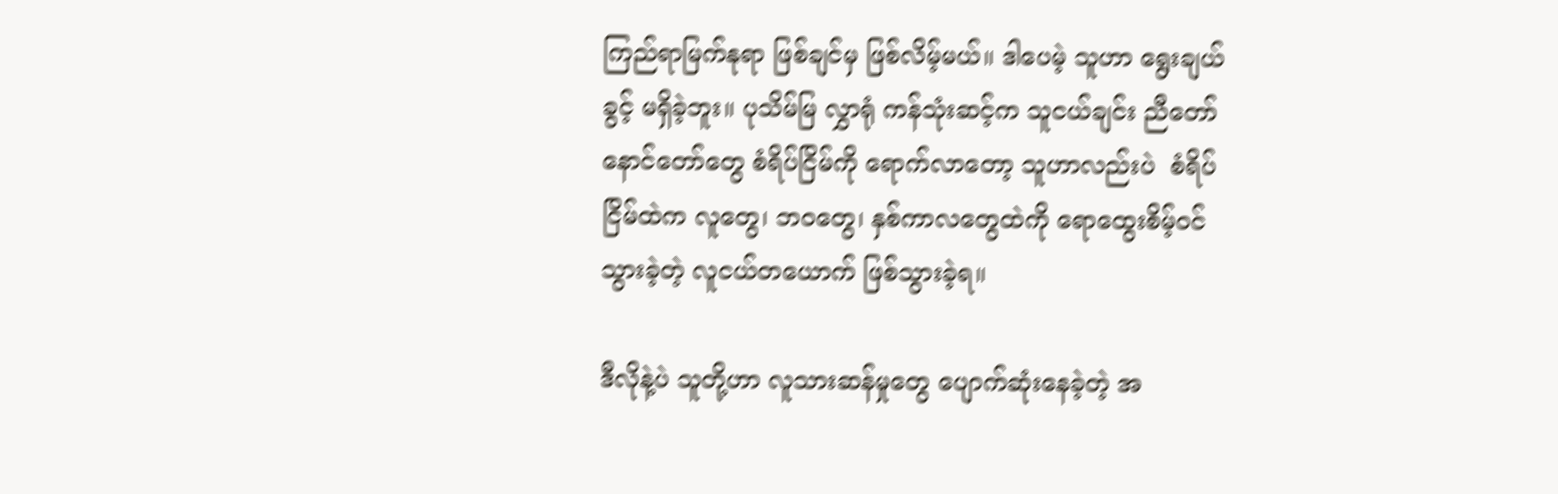ကြည်ရာမြက်နုရာ ဖြစ်ချင်မှ ဖြစ်လိမ့်မယ်။ ဒါပေမဲ့ သူဟာ ရွေးချယ်ခွင့် မရှိခဲ့ဘူး။ ပုသိမ်မြ လွှာရုံ ကန်သုံးဆင့်က သူငယ်ချင်း ညီတော် နောင်တော်တွေ စံရိပ်ငြိမ်ကို ရောက်လာတော့ သူဟာလည်းပဲ  စံရိပ်ငြိမ်ထဲက လူတွေ၊ ဘဝတွေ၊ နှစ်ကာလတွေထဲကို ရောထွေးစိမ့်ဝင်သွားခဲ့တဲ့ လူငယ်တယောက် ဖြစ်သွားခဲ့ရ။

ဒီလိုနဲ့ပဲ သူတို့ဟာ လူသားဆန်မှုတွေ ပျောက်ဆုံးနေခဲ့တဲ့ အ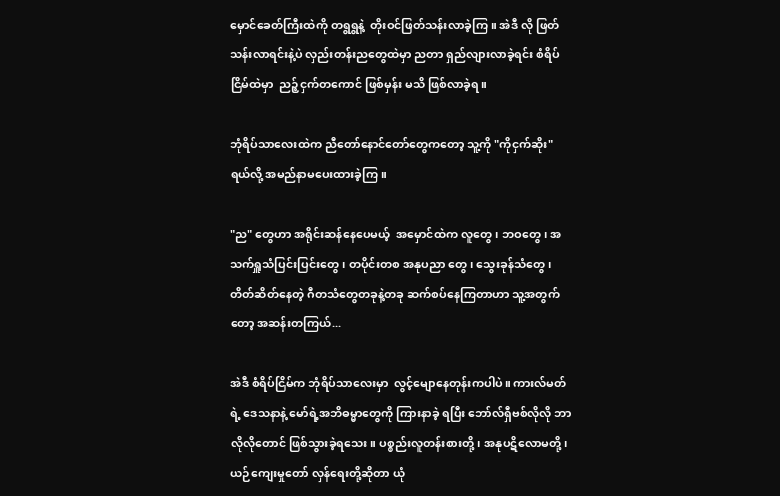မှောင်ခေတ်ကြီးထဲကို တရွရွနဲ့  တိုးဝင်ဖြတ်သန်းလာခဲ့ကြ။ အဲဒီ လို ဖြတ်သန်းလာရင်းနဲ့ပဲ လှည်းတန်းညတွေထဲမှာ ညတာ ရှည်လျားလာခဲ့ရင်း စံရိပ်ငြိမ်ထဲမှာ  ညဉ့်ငှက်တကောင် ဖြစ်မှန်း မသိ ဖြစ်လာခဲ့ရ။

ဘုံရိပ်သာလေးထဲက ညီတော်နောင်တော်တွေကတော့ သူ့ကို "ကိုငှက်ဆိုး" ရယ်လို့ အမည်နာမပေးထားခဲ့ကြ။

"ည" တွေဟာ အရိုင်းဆန်နေပေမယ့်  အမှောင်ထဲက လူတွေ၊ ဘဝတွေ၊ အသက်ရှူသံပြင်းပြင်းတွေ၊ တပိုင်းတစ အနုပညာ တွေ၊ သွေးခုန်သံတွေ၊ တိတ်ဆိတ်နေတဲ့ ဂီတသံတွေတခုနဲ့တခု ဆက်စပ်နေကြတာဟာ သူ့အတွက်တော့ အဆန်းတကြယ်...

အဲဒီ စံရိပ်ငြိမ်က ဘုံရိပ်သာလေးမှာ  လွင့်မျောနေတုန်းကပါပဲ။ ကားလ်မတ်ရဲ့ ဒေသနာနဲ့ မော်ရဲ့အဘိဓမ္မာတွေကို ကြားနာခဲ့ ရပြီး ဘော်လ်ရှီဗစ်လိုလို ဘာလိုလိုတောင် ဖြစ်သွားခဲ့ရသေး။ ပစ္စည်းလူတန်းစားတို့၊ အနုပဋိလောမတို့၊ ယဉ်ကျေးမှုတော် လှန်ရေးတို့ဆိုတာ ယုံ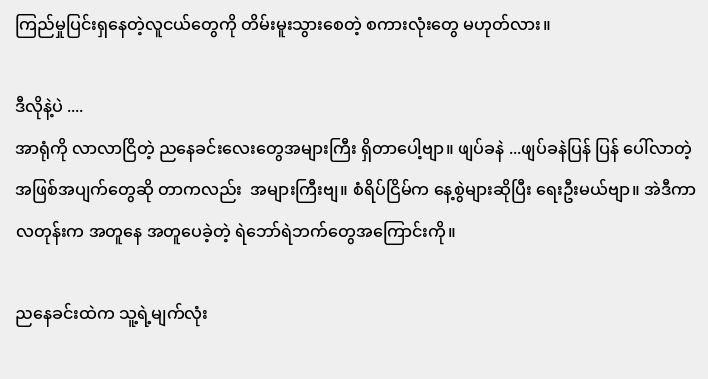ကြည်မှုပြင်းရှနေတဲ့လူငယ်တွေကို တိမ်းမူးသွားစေတဲ့ စကားလုံးတွေ မဟုတ်လား။

ဒီလိုနဲ့ပဲ ....
အာရုံကို လာလာငြိတဲ့ ညနေခင်းလေးတွေအများကြီး ရှိတာပေါ့ဗျာ။ ဖျပ်ခနဲ ...ဖျပ်ခနဲပြန် ပြန် ပေါ်လာတဲ့အဖြစ်အပျက်တွေဆို တာကလည်း  အများကြီးဗျ။ စံရိပ်ငြိမ်က နေ့စွဲများဆိုပြီး ရေးဦးမယ်ဗျာ။ အဲဒီကာလတုန်းက အတူနေ အတူပေခဲ့တဲ့ ရဲဘော်ရဲဘက်တွေအကြောင်းကို။

ညနေခင်းထဲက သူ့ရဲ့မျက်လုံး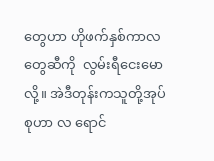တွေဟာ ဟိုဖက်နှစ်ကာလတွေဆီကို  လွမ်းရီငေးမောလို့။ အဲဒီတုန်းကသူတို့အုပ်စုဟာ လ ရောင်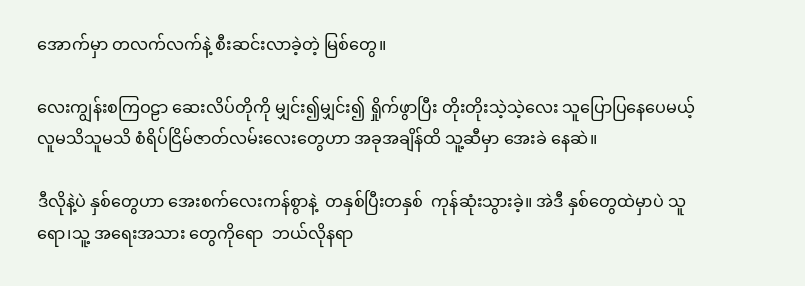အောက်မှာ တလက်လက်နဲ့ စီးဆင်းလာခဲ့တဲ့ မြစ်တွေ။

လေးကျွန်းစကြဝဠာ ဆေးလိပ်တိုကို မျှင်း၍မျှင်း၍ ရှိုက်ဖွာပြီး တိုးတိုးသဲ့သဲ့လေး သူပြောပြနေပေမယ့် လူမသိသူမသိ စံရိပ်ငြိမ်ဇာတ်လမ်းလေးတွေဟာ အခုအချိန်ထိ သူ့ဆီမှာ အေးခဲ နေဆဲ။

ဒီလိုနဲ့ပဲ နှစ်တွေဟာ အေးစက်လေးကန်စွာနဲ့  တနှစ်ပြီးတနှစ်  ကုန်ဆုံးသွားခဲ့။ အဲဒီ နှစ်တွေထဲမှာပဲ သူရော၊သူ့ အရေးအသား တွေကိုရော  ဘယ်လိုနရာ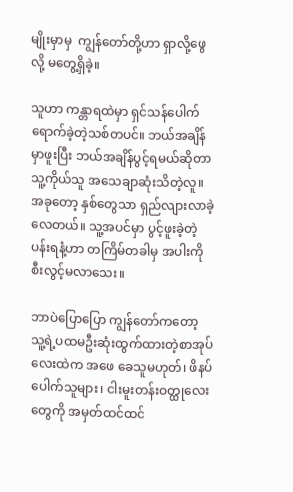မျိုးမှာမှ  ကျွန်တော်တို့ဟာ ရှာလို့ဖွေလို့ မတွေ့ရှိခဲ့။

သူဟာ ကန္တာရထဲမှာ ရှင်သန်ပေါက်ရောက်ခဲ့တဲ့သစ်တပင်။ ဘယ်အချိန်မှာဖူးပြီး ဘယ်အချိန်ပွင့်ရမယ်ဆိုတာ သူ့ကိုယ်သူ အသေချာဆုံးသိတဲ့လူ။ အခုတော့ နှစ်တွေသာ ရှည်လျားလာခဲ့လေတယ်။ သူ့အပင်မှာ ပွင့်ဖူးခဲ့တဲ့ပန်းရနံ့ဟာ တကြိမ်တခါမှ အပါးကို စီးလွင့်မလာသေး။

ဘာပဲပြောပြော ကျွန်တော်ကတော့ သူ့ရဲ့ပထမဦးဆုံးထွက်ထားတဲ့စာအုပ်လေးထဲက အဖေ ခေသူမဟုတ်၊ ဖိနပ်ပေါက်သူများ၊ ငါးမူးတန်းဝတ္ထုလေးတွေကို အမှတ်ထင်ထင်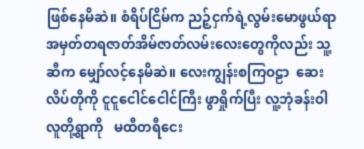ဖြစ်နေမိဆဲ။ စံရိပ်ငြိမ်က ညဉ့်ငှက်ရဲ့လွမ်းမောဖွယ်ရာအမှတ်တရဇာတ်အိမ်ဇာတ်လမ်းလေးတွေကိုလည်း သူ့ဆီက မျှော်လင့်နေမိဆဲ။ လေးကျွန်းစကြဝဠာ  ဆေးလိပ်တိုကို ငူငူငေါင်ငေါင်ကြီး ဖွာရှိုက်ပြီး လူ့ဘုံခန်းဝါ လူတို့ရွာကို   မထီတရီငေး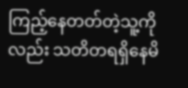ကြည့်နေတတ်တဲ့သူ့ကိုလည်း သတိတရရှိနေမိ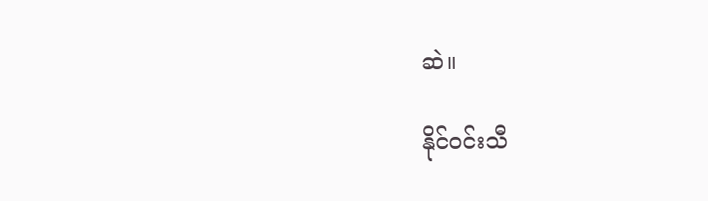ဆဲ။

နိုင်ဝင်းသီ